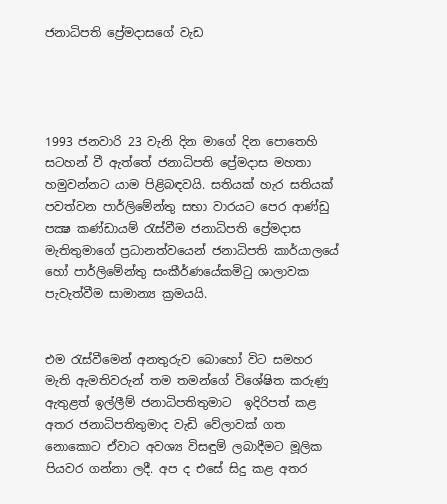ජනාධිපති ප්‍රේමදාසගේ වැඩ




1993 ජනවාරි 23 වැනි දින මාගේ දින පොතෙහි සටහන් වී ඇත්තේ ජනාධිපති ප්‍රේමදාස මහතා හමුවන්නට යාම පිළිබඳවයි. සතියක් හැර සතියක් පවත්වන පාර්ලිමේන්තු සභා වාරයට පෙර ආණ්ඩු පක්‍ෂ කණ්ඩායම් රැස්වීම ජනාධිපති ප්‍රේමදාස මැතිතුමාගේ ප්‍රධානත්වයෙන් ජනාධිපති කාර්යාලයේ හෝ පාර්ලිමේන්තු සංකීර්ණයේකමිටු ශාලාවක පැවැත්වීම සාමාන්‍ය ක්‍රමයයි.


එම රැස්වීමෙන් අනතුරුව බොහෝ විට සමහර මැති ඇමතිවරුන් තම තමන්ගේ විශේෂිත කරුණු ඇතුළත් ඉල්ලීම් ජනාධිපතිතුමාට  ඉදිරිපත් කළ අතර ජනාධිපතිතුමාද වැඩි වේලාවක් ගත නොකොට ඒවාට අවශ්‍ය විසඳුම් ලබාදීමට මූලික පියවර ගන්නා ලදී. අප ද එසේ සිදු කළ අතර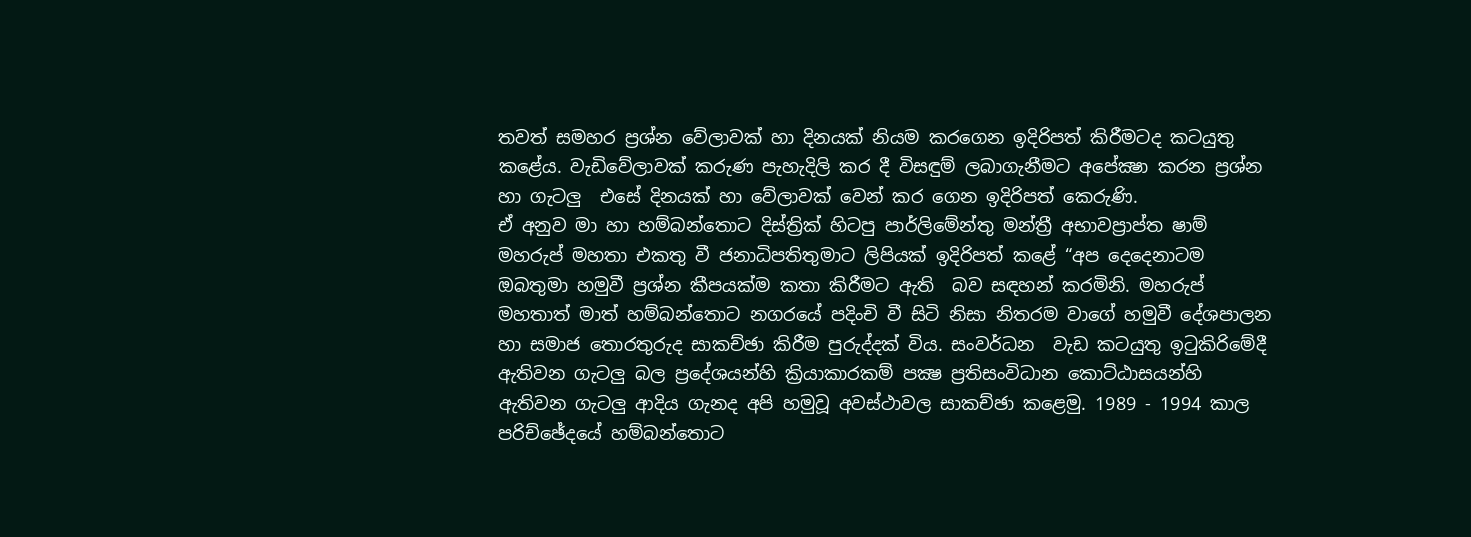තවත් සමහර ප්‍රශ්න වේලාවක් හා දිනයක් නියම කරගෙන ඉදිරිපත් කිරීමටද කටයුතු කළේය. වැඩිවේලාවක් කරුණ පැහැදිලි කර දී විසඳුම් ලබාගැනීමට අපේක්‍ෂා කරන ප්‍රශ්න හා ගැටලු  එසේ දිනයක් හා වේලාවක් වෙන් කර ගෙන ඉදිරිපත් කෙරුණි.
ඒ අනුව මා හා හම්බන්තොට දිස්ත්‍රික් හිටපු පාර්ලිමේන්තු මන්ත්‍රී අභාවප්‍රාප්ත ෂාම් මහරුප් මහතා එකතු වී ජනාධිපතිතුමාට ලිපියක් ඉදිරිපත් කළේ “අප දෙදෙනාටම ඔබතුමා හමුවී ප්‍රශ්න කීපයක්ම කතා කිරීමට ඇති  බව සඳහන් කරමිනි. මහරුප් මහතාත් මාත් හම්බන්තොට නගරයේ පදිංචි වී සිටි නිසා නිතරම වාගේ හමුවී දේශපාලන හා සමාජ තොරතුරුද සාකච්ඡා කිරීම පුරුද්දක් විය. සංවර්ධන  වැඩ කටයුතු ඉටුකිරිමේදී ඇතිවන ගැටලු බල ප්‍රදේශයන්හි ක්‍රියාකාරකම් පක්‍ෂ ප්‍රතිසංවිධාන කොට්ඨාසයන්හි ඇතිවන ගැටලු ආදිය ගැනද අපි හමුවූ අවස්ථාවල සාකච්ඡා කළෙමු. 1989 - 1994 කාල පරිච්ඡේදයේ හම්බන්තොට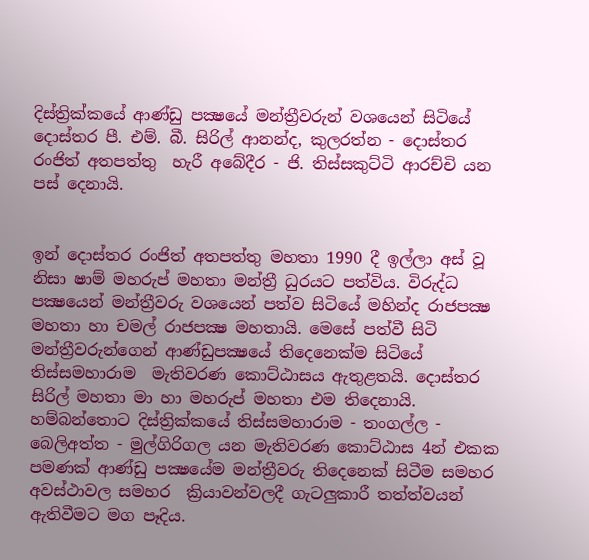දිස්ත්‍රික්කයේ ආණ්ඩු පක්‍ෂයේ මන්ත්‍රීවරුන් වශයෙන් සිටියේ දොස්තර පී. එම්. බී. සිරිල් ආනන්ද, කුලරත්න - දොස්තර රංජිත් අතපත්තු  හැරී අබේදීර - ජි. තිස්සකුට්ටි ආරච්චි යන පස් දෙනායි.


ඉන් දොස්තර රංජිත් අතපත්තු මහතා 1990 දී ඉල්ලා අස් වූ නිසා ෂාම් මහරුප් මහතා මන්ත්‍රී ධුරයට පත්විය. විරුද්ධ පක්‍ෂයෙන් මන්ත්‍රීවරු වශයෙන් පත්ව සිටියේ මහින්ද රාජපක්‍ෂ මහතා හා චමල් රාජපක්‍ෂ මහතායි. මෙසේ පත්වී සිටි මන්ත්‍රීවරුන්ගෙන් ආණ්ඩුපක්‍ෂයේ තිදෙනෙක්ම සිටියේ තිස්සමහාරාම  මැතිවරණ කොට්ඨාසය ඇතුළතයි. දොස්තර සිරිල් මහතා මා හා මහරුප් මහතා එම තිදෙනායි. හම්බන්තොට දිස්ත්‍රික්කයේ තිස්සමහාරාම - තංගල්ල - බෙලිඅත්ත - මුල්ගිරිගල යන මැතිවරණ කොට්ඨාස 4න් එකක පමණක් ආණ්ඩු පක්‍ෂයේම මන්ත්‍රීවරු තිදෙනෙක් සිටීම සමහර අවස්ථාවල සමහර  ක්‍රියාවන්වලදී ගැටලුකාරී තත්ත්වයන් ඇතිවීමට මග පෑදිය.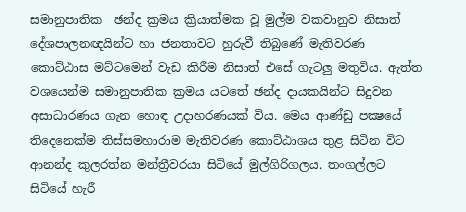සමානුපාතික  ඡන්ද ක්‍රමය ක්‍රියාත්මක වූ මුල්ම වකවානුව නිසාත් දේශපාලනඥයින්ට හා ජනතාවට හුරුවී තිබුණේ මැතිවරණ කොට්ඨාස මට්ටමෙන් වැඩ කිරීම නිසාත් එසේ ගැටලු මතුවිය. ඇත්ත වශයෙන්ම සමානුපාතික ක්‍රමය යටතේ ඡන්ද දායකයින්ට සිදුවන අසාධාරණය ගැන හොඳ උදාහරණයක් විය. මෙය ආණ්ඩු පක්‍ෂයේ තිදෙනෙක්ම තිස්සමහාරාම මැතිවරණ කොට්ඨාශය තුළ සිටින විට ආනන්ද කුලරත්න මන්ත්‍රීවරයා සිටියේ මුල්ගිරිගලය. තංගල්ලට සිටියේ හැරී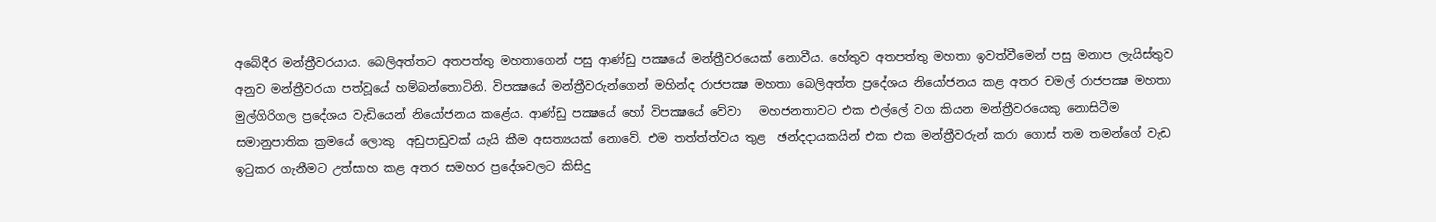අබේදීර මන්ත්‍රීවරයාය. බෙලිඅත්තට අතපත්තු මහතාගෙන් පසු ආණ්ඩු පක්‍ෂයේ මන්ත්‍රීවරයෙක් නොවීය. හේතුව අතපත්තු මහතා ඉවත්වීමෙන් පසු මනාප ලැයිස්තුව අනුව මන්ත්‍රීවරයා පත්වූයේ හම්බන්තොටිනි. විපක්‍ෂයේ මන්ත්‍රීවරුන්ගෙන් මහින්ද රාජපක්‍ෂ මහතා බෙලිඅත්ත ප්‍රදේශය නියෝජනය කළ අතර චමල් රාජපක්‍ෂ මහතා මුල්ගිරිගල ප්‍රදේශය වැඩියෙන් නියෝජනය කළේය. ආණ්ඩු පක්‍ෂයේ හෝ විපක්‍ෂයේ වේවා   මහජනතාවට එක එල්ලේ වග කියන මන්ත්‍රීවරයෙකු නොසිටීම සමානුපාතික ක්‍රමයේ ලොකු  අඩුපාඩුවක් යැයි කීම අසත්‍යයක් නොවේ. එම තත්ත්ත්වය තුළ  ඡන්දදායකයින් එක එක මන්ත්‍රීවරුන් කරා ගොස් තම තමන්ගේ වැඩ ඉටුකර ගැනීමට උත්සාහ කළ අතර සමහර ප්‍රදේශවලට කිසිදු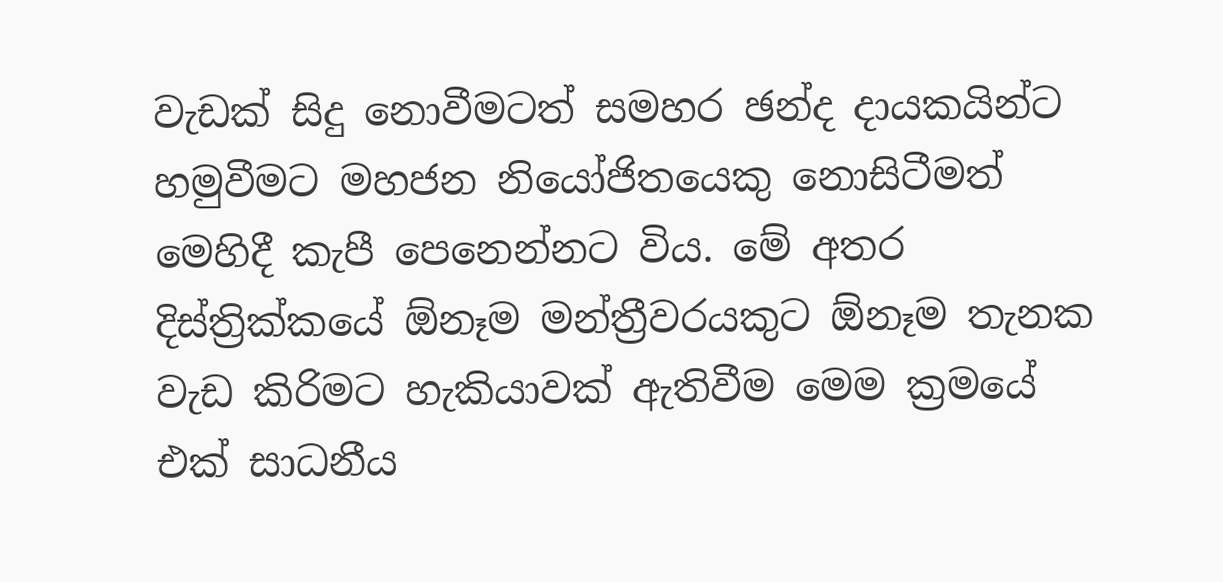වැඩක් සිදු නොවීමටත් සමහර ඡන්ද දායකයින්ට හමුවීමට මහජන නියෝජිතයෙකු නොසිටීමත් මෙහිදී කැපී පෙනෙන්නට විය. මේ අතර දිස්ත්‍රික්කයේ ඕනෑම මන්ත්‍රීවරයකුට ඕනෑම තැනක වැඩ කිරිමට හැකියාවක් ඇතිවීම මෙම ක්‍රමයේ එක් සාධනීය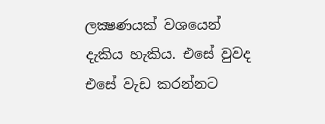ලක්‍ෂණයක් වශයෙන් දැකිය හැකිය. එසේ වුවද එසේ වැඩ කරන්නට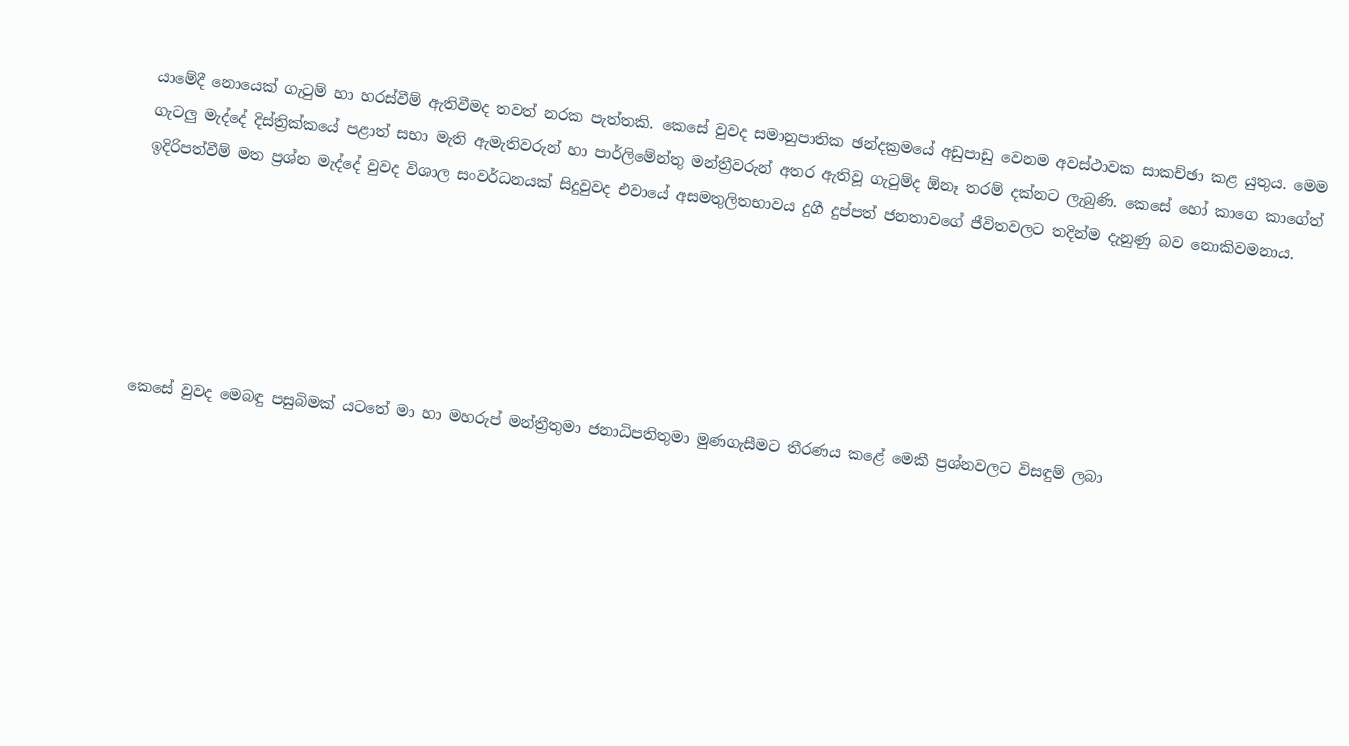යාමේදී නොයෙක් ගැටුම් හා හරස්වීම් ඇතිවීමද තවත් නරක පැත්තකි. කෙසේ වුවද සමානුපාතික ඡන්දක්‍රමයේ අඩුපාඩු වෙනම අවස්ථාවක සාකච්ඡා කළ යුතුය. මෙම ගැටලු මැද්දේ දිස්ත්‍රික්කයේ පළාත් සභා මැති ඇමැතිවරුන් හා පාර්ලිමේන්තු මන්ත්‍රීවරුන් අතර ඇතිවූ ගැටුම්ද ඕනෑ තරම් දක්නට ලැබුණි. කෙසේ හෝ කාගෙ කාගේත් ඉදිරිපත්වීම් මත ප්‍රශ්න මැද්දේ වුවද විශාල සංවර්ධනයක් සිදුවුවද එවායේ අසමතුලිතභාවය දුගී දුප්පත් ජනතාවගේ ජීවිතවලට තදින්ම දැනුණු බව නොකිවමනාය.






කෙසේ වුවද මෙබඳු පසුබිමක් යටතේ මා හා මහරුප් මන්ත්‍රීතුමා ජනාධිපතිතුමා මුණගැසීමට තීරණය කළේ මෙකී ප්‍රශ්නවලට විසඳුම් ලබා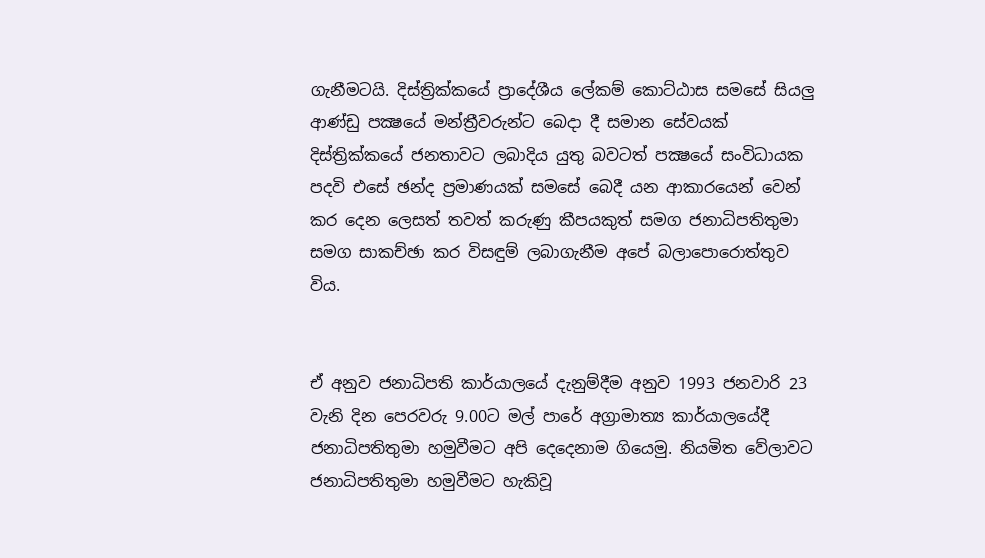ගැනීමටයි. දිස්ත්‍රික්කයේ ප්‍රාදේශීය ලේකම් කොට්ඨාස සමසේ සියලු ආණ්ඩු පක්‍ෂයේ මන්ත්‍රීවරුන්ට බෙදා දී සමාන සේවයක් දිස්ත්‍රික්කයේ ජනතාවට ලබාදිය යුතු බවටත් පක්‍ෂයේ සංවිධායක පදවි එසේ ඡන්ද ප්‍රමාණයක් සමසේ බෙදී යන ආකාරයෙන් වෙන් කර දෙන ලෙසත් තවත් කරුණු කීපයකුත් සමග ජනාධිපතිතුමා සමග සාකච්ඡා කර විසඳුම් ලබාගැනීම අපේ බලාපොරොත්තුව විය.


ඒ අනුව ජනාධිපති කාර්යාලයේ දැනුම්දීම අනුව 1993 ජනවාරි 23 වැනි දින පෙරවරු 9.00ට මල් පාරේ අග්‍රාමාත්‍ය කාර්යාලයේදී ජනාධිපතිතුමා හමුවීමට අපි දෙදෙනාම ගියෙමු. නියමිත වේලාවට  ජනාධිපතිතුමා හමුවීමට හැකිවූ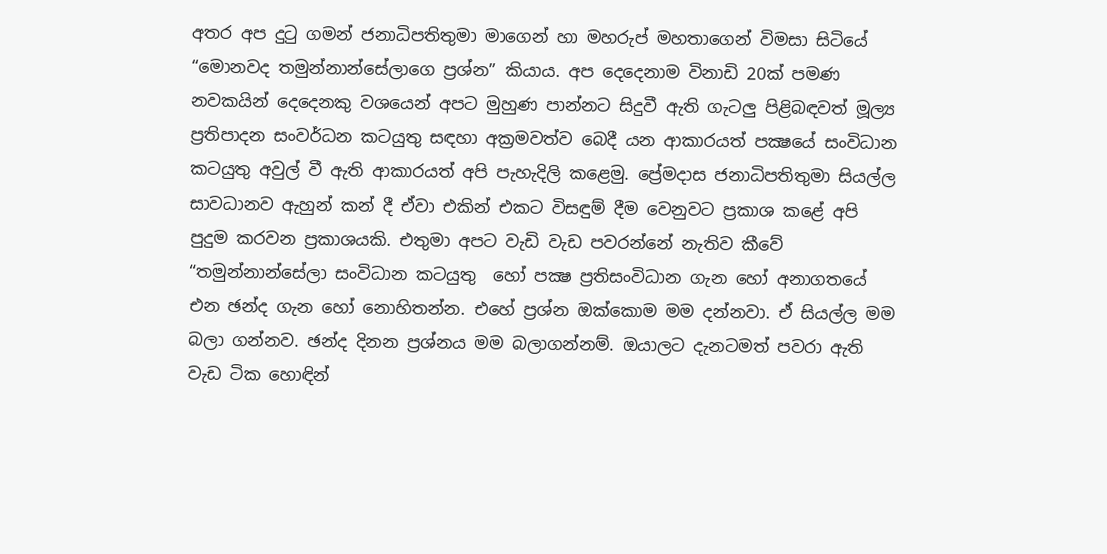අතර අප දුටු ගමන් ජනාධිපතිතුමා මාගෙන් හා මහරුප් මහතාගෙන් විමසා සිටියේ “මොනවද තමුන්නාන්සේලාගෙ ප්‍රශ්න” කියාය. අප දෙදෙනාම විනාඩි 20ක් පමණ නවකයින් දෙදෙනකු වශයෙන් අපට මුහුණ පාන්නට සිදුවී ඇති ගැටලු පිළිබඳවත් මූල්‍ය ප්‍රතිපාදන සංවර්ධන කටයුතු සඳහා අක්‍රමවත්ව බෙදී යන ආකාරයත් පක්‍ෂයේ සංවිධාන කටයුතු අවුල් වී ඇති ආකාරයත් අපි පැහැදිලි කළෙමු. ප්‍රේමදාස ජනාධිපතිතුමා සියල්ල සාවධානව ඇහුන් කන් දී ඒවා එකින් එකට විසඳුම් දීම වෙනුවට ප්‍රකාශ කළේ අපි පුදුම කරවන ප්‍රකාශයකි. එතුමා අපට වැඩි වැඩ පවරන්නේ නැතිව කීවේ “තමුන්නාන්සේලා සංවිධාන කටයුතු  හෝ පක්‍ෂ ප්‍රතිසංවිධාන ගැන හෝ අනාගතයේ එන ඡන්ද ගැන හෝ නොහිතන්න. එහේ ප්‍රශ්න ඔක්කොම මම දන්නවා. ඒ සියල්ල මම බලා ගන්නව. ඡන්ද දිනන ප්‍රශ්නය මම බලාගන්නම්. ඔයාලට දැනටමත් පවරා ඇති වැඩ ටික හොඳින්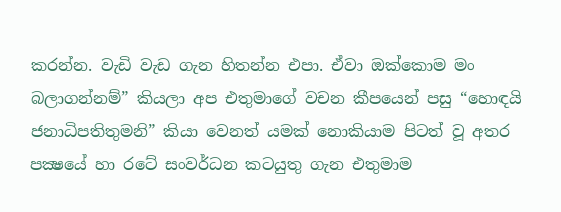කරන්න. වැඩි වැඩ ගැන හිතන්න එපා. ඒවා ඔක්කොම මං බලාගන්නම්” කියලා අප එතුමාගේ වචන කීපයෙන් පසු “හොඳයි ජනාධිපතිතුමනි” කියා වෙනත් යමක් නොකියාම පිටත් වූ අතර පක්‍ෂයේ හා රටේ සංවර්ධන කටයුතු ගැන එතුමාම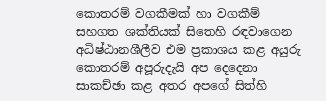කොතරම් වගකීමක් හා වගකීම් සහගත ශක්තියක් සිතෙහි රඳවාගෙන අධිෂ්ඨානශීලීව එම ප්‍රකාශය කළ අයුරු කොතරම් අපූරුදැයි අප දෙදෙනා සාකච්ඡා කළ අතර අපගේ සිත්හි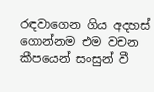රඳවාගෙන ගිය අදහස් ගොන්නම එම වචන කීපයෙන් සංසුන් වී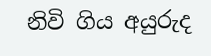නිවි ගිය අයුරුද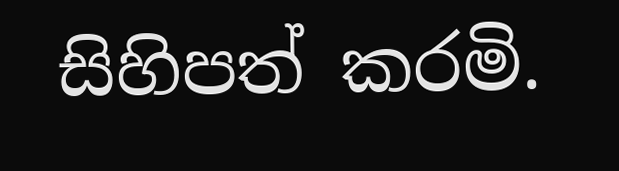සිහිපත් කරමි.